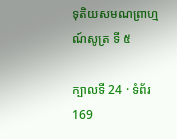ទុតិយសមណព្រាហ្មណ៍សូត្រ ទី ៥

ក្បាលទី 24 · ទំព័រ 169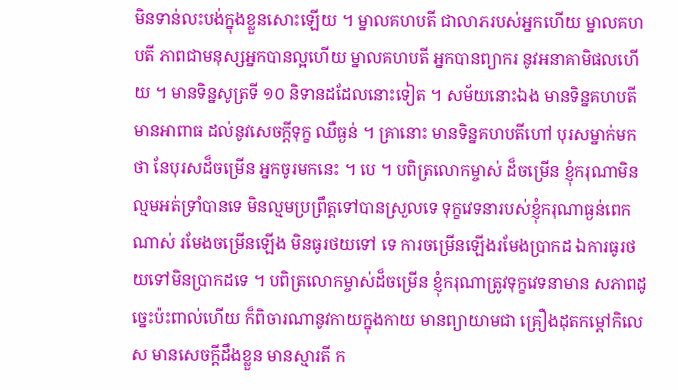មិនទាន់លះបង់ក្នុងខ្លួនសោះឡើយ ។ ម្នាលគហបតី ជាលាភរបស់អ្នកហើយ ម្នាលគហបតី ភាពជាមនុស្សអ្នកបានល្អហើយ ម្នាលគហបតី អ្នកបានព្យាករ នូវអនាគាមិផលហើយ ។ មានទិន្នសូត្រទី ១០ និទានដដែលនោះទៀត ។ សម័យនោះឯង មានទិន្នគហបតី មានអាពាធ ដល់នូវសេចក្តីទុក្ខ ឈឺធ្ងន់ ។ គ្រានោះ មានទិន្នគហបតីហៅ បុរសម្នាក់មកថា នែបុរសដ៏ចម្រើន អ្នកចូរមកនេះ ។ បេ ។ បពិត្រលោកម្ចាស់ ដ៏ចម្រើន ខ្ញុំករុណាមិនល្មមអត់ទ្រាំបានទេ មិនល្មមប្រព្រឹត្តទៅបានស្រួលទេ ទុក្ខវេទនារបស់ខ្ញុំករុណាធ្ងន់ពេកណាស់ រមែងចម្រើនឡើង មិនធូរថយទៅ ទេ ការចម្រើនឡើងរមែងប្រាកដ ឯការធូរថយទៅមិនប្រាកដទេ ។ បពិត្រលោកម្ចាស់ដ៏ចម្រើន ខ្ញុំករុណាត្រូវទុក្ខវេទនាមាន សភាពដូច្នេះប៉ះពាល់ហើយ ក៏ពិចារណានូវកាយក្នុងកាយ មានព្យាយាមជា គ្រឿងដុតកម្តៅកិលេស មានសេចក្តីដឹងខ្លួន មានស្មារតី ក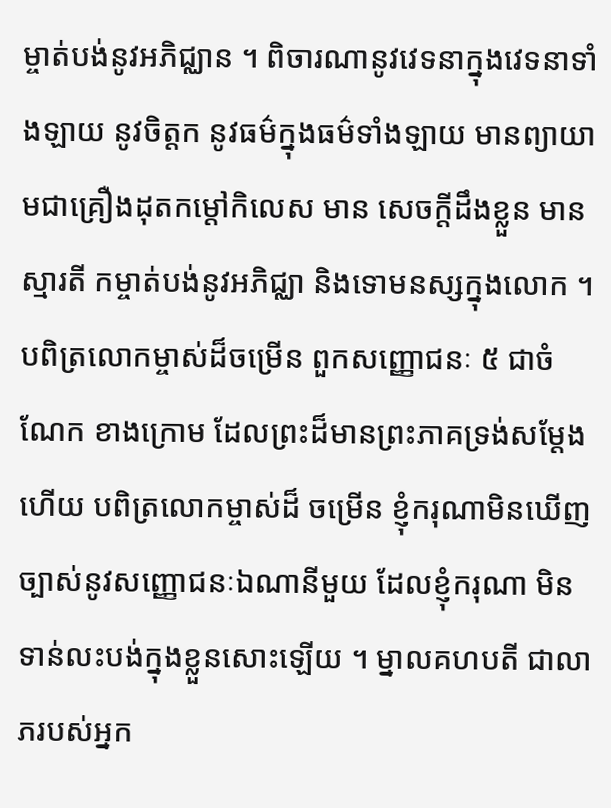ម្ចាត់បង់នូវអភិជ្ឈាន ។ ពិចារណានូវវេទនាក្នុងវេទនាទាំងឡាយ នូវចិត្តក នូវធម៌ក្នុងធម៌ទាំងឡាយ មានព្យាយាមជាគ្រឿងដុតកម្តៅកិលេស មាន សេចក្តីដឹងខ្លួន មានស្មារតី កម្ចាត់បង់នូវអភិជ្ឈា និងទោមនស្សក្នុងលោក ។ បពិត្រលោកម្ចាស់ដ៏ចម្រើន ពួកសញ្ញោជនៈ ៥ ជាចំណែក ខាងក្រោម ដែលព្រះដ៏មានព្រះភាគទ្រង់សម្តែងហើយ បពិត្រលោកម្ចាស់ដ៏ ចម្រើន ខ្ញុំករុណាមិនឃើញច្បាស់នូវសញ្ញោជនៈឯណានីមួយ ដែលខ្ញុំករុណា មិនទាន់លះបង់ក្នុងខ្លួនសោះឡើយ ។ ម្នាលគហបតី ជាលាភរបស់អ្នក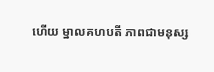ហើយ ម្នាលគហបតី ភាពជាមនុស្ស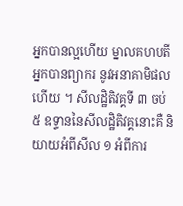អ្នកបានល្អហើយ ម្នាលគហបតី អ្នកបានព្យាករ នូវអនាគាមិផលហើយ ។ សីលដ្ឋិតិវគ្គទី ៣ ចប់ ៥ ឧទ្ទាននៃសីលដ្ឋិតិវគ្គនោះគឺ និយាយអំពីសីល ១ អំពីការ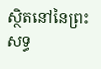ស្ថិតនៅនៃព្រះសទ្ធ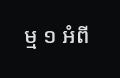ម្ម ១ អំពី